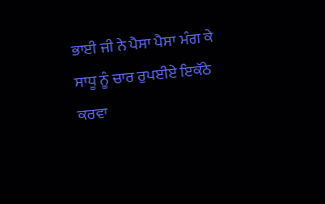ਭਾਈ ਜੀ ਨੇ ਪੈਸਾ ਪੈਸਾ ਮੰਗ ਕੇ ਸਾਧੂ ਨੂੰ ਚਾਰ ਰੁਪਈਏ ਇਕੱਠੇ ਕਰਵਾ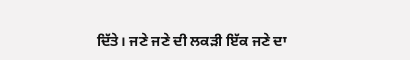ਦਿੱਤੇ। ਜਣੇ ਜਣੇ ਦੀ ਲਕੜੀ ਇੱਕ ਜਣੇ ਦਾ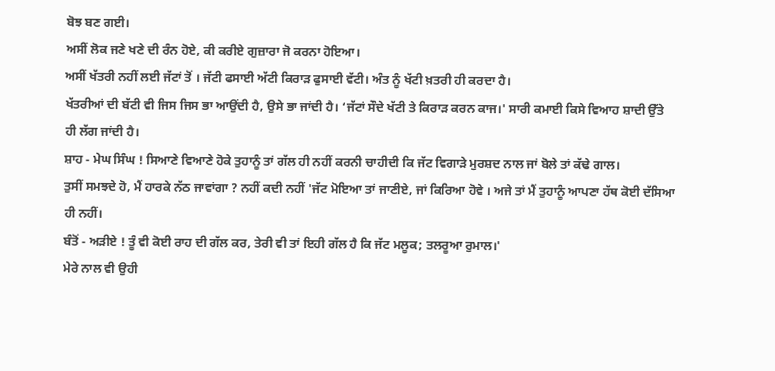ਬੋਝ ਬਣ ਗਈ।
ਅਸੀਂ ਲੋਕ ਜਣੇ ਖਣੇ ਦੀ ਰੰਨ ਹੋਏ, ਕੀ ਕਰੀਏ ਗੁਜ਼ਾਰਾ ਜੋ ਕਰਨਾ ਹੋਇਆ।
ਅਸੀਂ ਖੱਤਰੀ ਨਹੀਂ ਲਈ ਜੱਟਾਂ ਤੋਂ । ਜੱਟੀ ਫਸਾਈ ਅੱਟੀ ਕਿਰਾੜ ਫੁਸਾਈ ਵੱਟੀ। ਅੰਤ ਨੂੰ ਖੱਟੀ ਖ਼ਤਰੀ ਹੀ ਕਰਦਾ ਹੈ।
ਖੱਤਰੀਆਂ ਦੀ ਬੱਟੀ ਵੀ ਜਿਸ ਜਿਸ ਭਾ ਆਉਂਦੀ ਹੈ, ਉਸੇ ਭਾ ਜਾਂਦੀ ਹੈ। ‘ਜੱਟਾਂ ਸੌਦੇ ਖੱਟੀ ਤੇ ਕਿਰਾੜ ਕਰਨ ਕਾਜ।' ਸਾਰੀ ਕਮਾਈ ਕਿਸੇ ਵਿਆਹ ਸ਼ਾਦੀ ਉੱਤੇ ਹੀ ਲੱਗ ਜਾਂਦੀ ਹੈ।
ਸ਼ਾਹ - ਮੇਘ ਸਿੰਘ ! ਸਿਆਣੇ ਵਿਆਣੇ ਹੋਕੇ ਤੁਹਾਨੂੰ ਤਾਂ ਗੱਲ ਹੀ ਨਹੀਂ ਕਰਨੀ ਚਾਹੀਦੀ ਕਿ ਜੱਟ ਵਿਗਾੜੇ ਮੁਰਸ਼ਦ ਨਾਲ ਜਾਂ ਬੋਲੇ ਤਾਂ ਕੱਢੇ ਗਾਲ।
ਤੁਸੀਂ ਸਮਝਦੇ ਹੋ, ਮੈਂ ਹਾਰਕੇ ਨੱਠ ਜਾਵਾਂਗਾ ? ਨਹੀਂ ਕਦੀ ਨਹੀਂ 'ਜੱਟ ਮੋਇਆ ਤਾਂ ਜਾਣੀਏ, ਜਾਂ ਕਿਰਿਆ ਹੋਵੇ । ਅਜੇ ਤਾਂ ਮੈਂ ਤੁਹਾਨੂੰ ਆਪਣਾ ਹੱਥ ਕੋਈ ਦੱਸਿਆ ਹੀ ਨਹੀਂ।
ਬੰਤੋਂ - ਅੜੀਏ ! ਤੂੰ ਵੀ ਕੋਈ ਰਾਹ ਦੀ ਗੱਲ ਕਰ, ਤੇਰੀ ਵੀ ਤਾਂ ਇਹੀ ਗੱਲ ਹੈ ਕਿ ਜੱਟ ਮਲੂਕ; ਤਲਰੂਆ ਰੁਮਾਲ।'
ਮੇਰੇ ਨਾਲ ਵੀ ਉਹੀ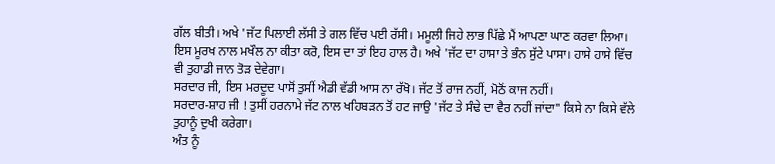ਗੱਲ ਬੀਤੀ। ਅਖੇ 'ਜੱਟ ਪਿਲਾਈ ਲੱਸੀ ਤੇ ਗਲ ਵਿੱਚ ਪਈ ਰੱਸੀ। ਮਮੂਲੀ ਜਿਹੇ ਲਾਭ ਪਿੱਛੇ ਮੈਂ ਆਪਣਾ ਘਾਣ ਕਰਵਾ ਲਿਆ।
ਇਸ ਮੂਰਖ ਨਾਲ ਮਖੌਲ ਨਾ ਕੀਤਾ ਕਰੋ, ਇਸ ਦਾ ਤਾਂ ਇਹ ਹਾਲ ਹੈ। ਅਖੇ 'ਜੱਟ ਦਾ ਹਾਸਾ ਤੇ ਭੰਨ ਸੁੱਟੇ ਪਾਸਾ। ਹਾਸੇ ਹਾਸੇ ਵਿੱਚ ਵੀ ਤੁਹਾਡੀ ਜਾਨ ਤੋੜ ਦੇਵੇਗਾ।
ਸਰਦਾਰ ਜੀ, ਇਸ ਮਰਦੂਦ ਪਾਸੋਂ ਤੁਸੀਂ ਐਡੀ ਵੱਡੀ ਆਸ ਨਾ ਰੱਖੋ। ਜੱਟ ਤੋਂ ਰਾਜ ਨਹੀਂ, ਮੋਠੋਂ ਕਾਜ ਨਹੀਂ।
ਸਰਦਾਰ-ਸ਼ਾਹ ਜੀ ! ਤੁਸੀਂ ਹਰਨਾਮੇ ਜੱਟ ਨਾਲ ਖਹਿਬੜਨ ਤੋਂ ਹਟ ਜਾਉ 'ਜੱਟ ਤੇ ਸੰਢੇ ਦਾ ਵੈਰ ਨਹੀਂ ਜਾਂਦਾ" ਕਿਸੇ ਨਾ ਕਿਸੇ ਵੱਲੇ ਤੁਹਾਨੂੰ ਦੁਖੀ ਕਰੇਗਾ।
ਅੰਤ ਨੂੰ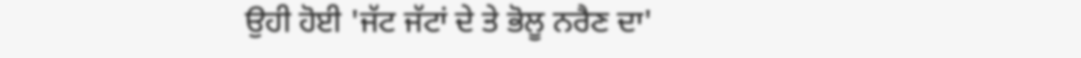ਉਹੀ ਹੋਈ 'ਜੱਟ ਜੱਟਾਂ ਦੇ ਤੇ ਭੋਲੂ ਨਰੈਣ ਦਾ'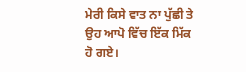ਮੇਰੀ ਕਿਸੇ ਵਾਤ ਨਾ ਪੁੱਛੀ ਤੇ ਉਹ ਆਪੋ ਵਿੱਚ ਇੱਕ ਮਿੱਕ ਹੋ ਗਏ।